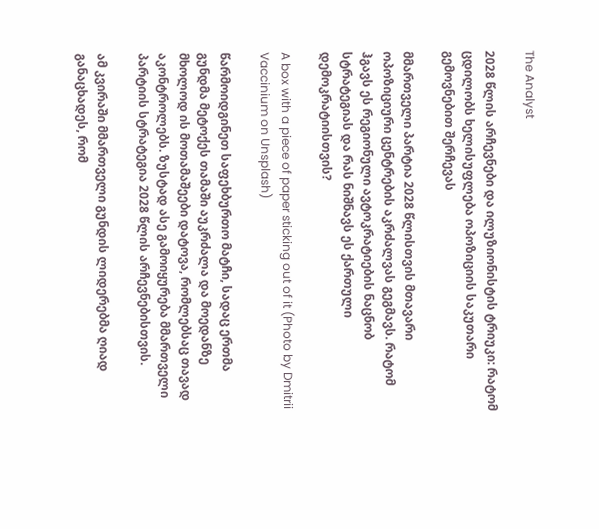The Analyst

2028 წლის არჩევნები და ილუზიონისტის ტრიუკი: რატომ ცდილობს ხელისუფლება ოპოზიციის საკუთარი გემოვნებით შერჩევას

მმართველი პარტია 2028 წლისთვის მთავარი ოპოზიციური ცენტრების აკრძალვას გეგმავს. რატომ ჰგავს ეს რეგიონული ავტოკრატიების ნაცნობ სტრატეგიას და რას ნიშნავს ეს ქართული დემოკრატიისთვის?

A box with a piece of paper sticking out of it (Photo by Dmitrii Vaccinium on Unsplash)

წარმოიდგინეთ საფეხბურთო მატჩი, სადაც ერთმა გუნდმა მეტოქეს თამაში აუკრძალა და მოედანზე მხოლოდ ის მოთამაშეები დატოვა, რომლებსაც თავად აკონტროლებს. ზუსტად ასე გამოიყურება მმართველი პარტიის სტრატეგია 2028 წლის არჩევნებისთვის.

ამ კვირაში მმართველი გუნდის ლიდერებმა ღიად განაცხადეს, რომ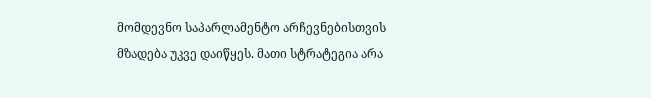მომდევნო საპარლამენტო არჩევნებისთვის მზადება უკვე დაიწყეს. მათი სტრატეგია არა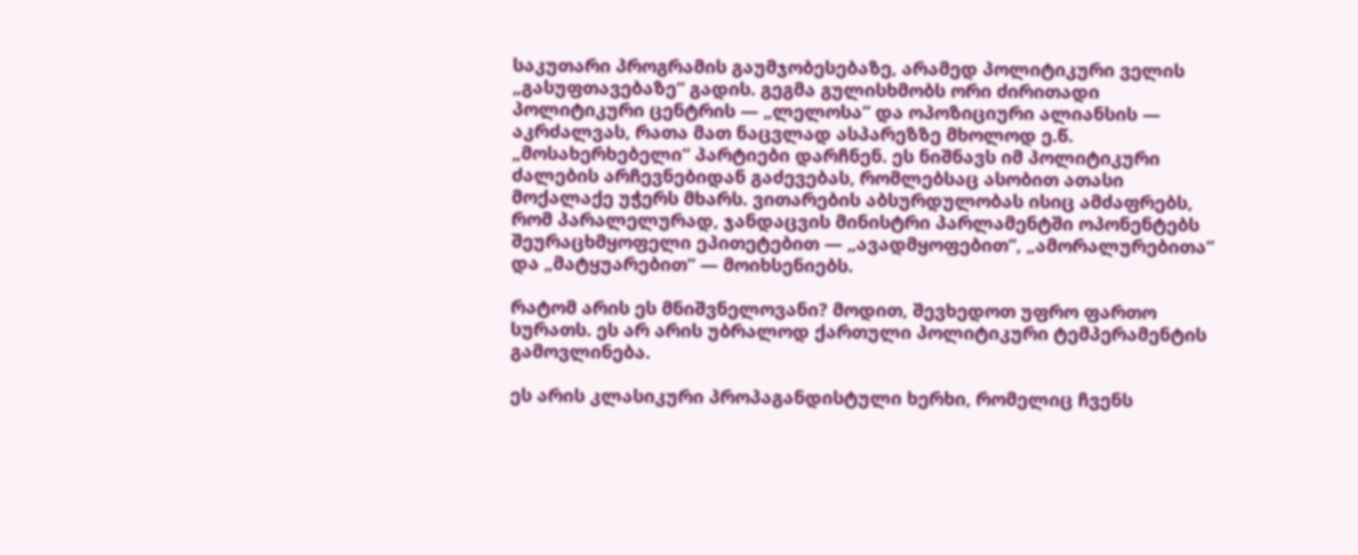საკუთარი პროგრამის გაუმჯობესებაზე, არამედ პოლიტიკური ველის „გასუფთავებაზე“ გადის. გეგმა გულისხმობს ორი ძირითადი პოლიტიკური ცენტრის — „ლელოსა“ და ოპოზიციური ალიანსის — აკრძალვას, რათა მათ ნაცვლად ასპარეზზე მხოლოდ ე.წ. „მოსახერხებელი“ პარტიები დარჩნენ. ეს ნიშნავს იმ პოლიტიკური ძალების არჩევნებიდან გაძევებას, რომლებსაც ასობით ათასი მოქალაქე უჭერს მხარს. ვითარების აბსურდულობას ისიც ამძაფრებს, რომ პარალელურად, ჯანდაცვის მინისტრი პარლამენტში ოპონენტებს შეურაცხმყოფელი ეპითეტებით — „ავადმყოფებით“, „ამორალურებითა“ და „მატყუარებით“ — მოიხსენიებს.

რატომ არის ეს მნიშვნელოვანი? მოდით, შევხედოთ უფრო ფართო სურათს. ეს არ არის უბრალოდ ქართული პოლიტიკური ტემპერამენტის გამოვლინება.

ეს არის კლასიკური პროპაგანდისტული ხერხი, რომელიც ჩვენს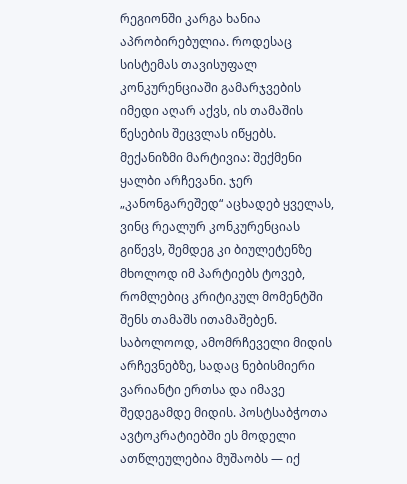რეგიონში კარგა ხანია აპრობირებულია. როდესაც სისტემას თავისუფალ კონკურენციაში გამარჯვების იმედი აღარ აქვს, ის თამაშის წესების შეცვლას იწყებს. მექანიზმი მარტივია: შექმენი ყალბი არჩევანი. ჯერ „კანონგარეშედ“ აცხადებ ყველას, ვინც რეალურ კონკურენციას გიწევს, შემდეგ კი ბიულეტენზე მხოლოდ იმ პარტიებს ტოვებ, რომლებიც კრიტიკულ მომენტში შენს თამაშს ითამაშებენ. საბოლოოდ, ამომრჩეველი მიდის არჩევნებზე, სადაც ნებისმიერი ვარიანტი ერთსა და იმავე შედეგამდე მიდის. პოსტსაბჭოთა ავტოკრატიებში ეს მოდელი ათწლეულებია მუშაობს — იქ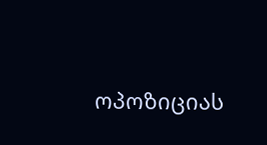ოპოზიციას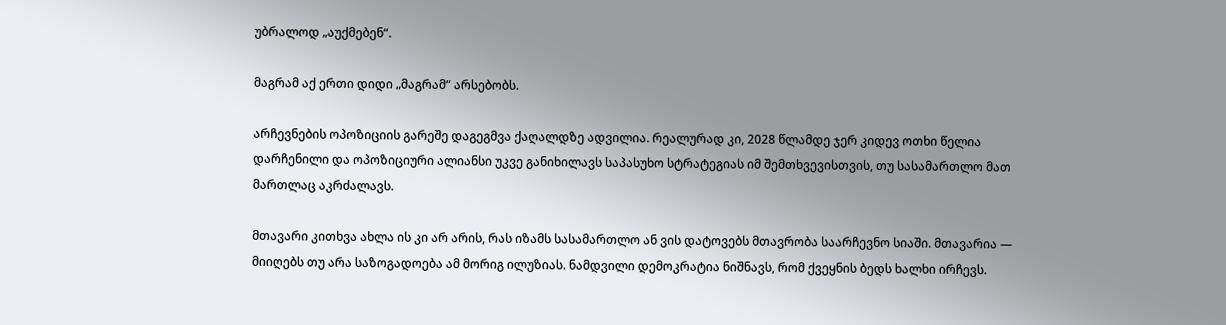უბრალოდ „აუქმებენ“.

მაგრამ აქ ერთი დიდი „მაგრამ“ არსებობს.

არჩევნების ოპოზიციის გარეშე დაგეგმვა ქაღალდზე ადვილია. რეალურად კი, 2028 წლამდე ჯერ კიდევ ოთხი წელია დარჩენილი და ოპოზიციური ალიანსი უკვე განიხილავს საპასუხო სტრატეგიას იმ შემთხვევისთვის, თუ სასამართლო მათ მართლაც აკრძალავს.

მთავარი კითხვა ახლა ის კი არ არის, რას იზამს სასამართლო ან ვის დატოვებს მთავრობა საარჩევნო სიაში. მთავარია — მიიღებს თუ არა საზოგადოება ამ მორიგ ილუზიას. ნამდვილი დემოკრატია ნიშნავს, რომ ქვეყნის ბედს ხალხი ირჩევს.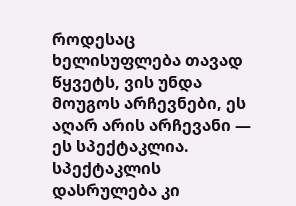როდესაც ხელისუფლება თავად წყვეტს, ვის უნდა მოუგოს არჩევნები, ეს აღარ არის არჩევანი — ეს სპექტაკლია. სპექტაკლის დასრულება კი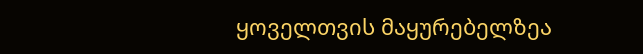ყოველთვის მაყურებელზეა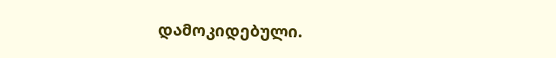დამოკიდებული.